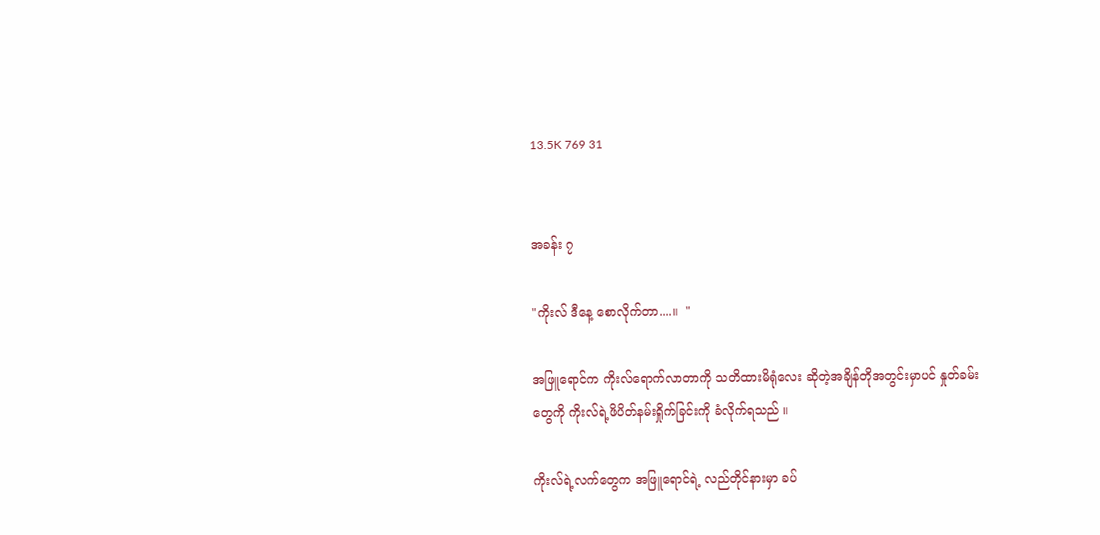13.5K 769 31


အခန်း ၇

"ကိုးလ် ဒီနေ့ စောလိုက်တာ....။  "

အဖြူရောင်က ကိုးလ်ရောက်လာတာကို သတိထားမိရုံလေး ဆိုတဲ့အချိန်တိုအတွင်းမှာပင် နှုတ်ခမ်းတွေကို ကိုးလ်ရဲ့ဖိပိတ်နမ်းရှိုက်ခြင်းကို ခံလိုက်ရသည် ။

ကိုးလ်ရဲ့လက်တွေက အဖြူရောင်ရဲ့ လည်တိုင်နားမှာ ခပ်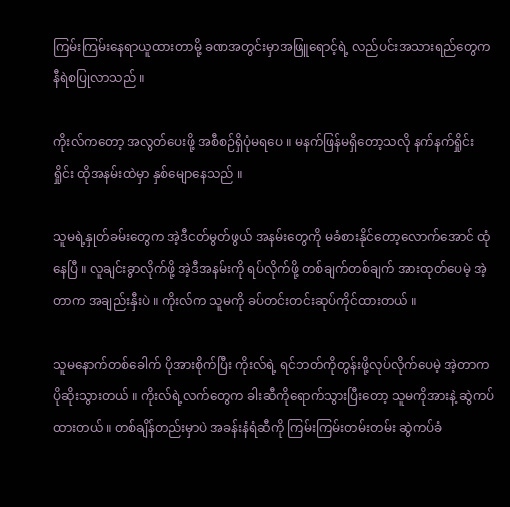ကြမ်းကြမ်းနေရာယူထားတာမို့ ခဏအတွင်းမှာအဖြူရောင့်ရဲ့ လည်ပင်းအသားရည်တွေက နီရဲစပြု‌လာသည် ။

ကိုးလ်ကတော့ အလွတ်ပေးဖို့ အစီစဉ်ရှိပုံမရပေ ။ မနက်ဖြန်မရှိတော့သလို နက်နက်ရှိုင်းရှိုင်း ထိုအနမ်းထဲမှာ နှစ်မျောနေသည် ။

သူမရဲ့နှုတ်ခမ်းတွေက အဲ့ဒီငတ်မွတ်ဖွယ် အနမ်းတွေကို မခံစားနိုင်တော့လောက်အောင် ‌ထုံနေပြီ ။ လူချင်းခွာလိုက်ဖို့ အဲ့ဒီအနမ်းကို ရပ်လိုက်ဖို့ တစ်ချက်တစ်ချက် အားထုတ်ပေမဲ့ အဲ့တာက အချည်းနှီးပဲ ။ ကိုးလ်က သူမကို ခပ်တင်းတင်းဆုပ်ကိုင်ထားတယ် ။

သူမနောက်တစ်ခေါက် ပိုအားစိုက်ပြီး ကိုးလ်ရဲ့ ရင်ဘတ်ကိုတွန်းဖို့လုပ်လိုက်ပေမဲ့ အဲ့တာက ပိုဆိုးသွားတယ် ။ ကိုးလ်ရဲ့လက်တွေက ခါးဆီကိုရောက်သွားပြီးတော့ သူမကိုအားနဲ့ ဆွဲကပ်ထားတယ် ။ တစ်ချိန်တည်းမှာပဲ အခန်းနံရံဆီကို ကြမ်းကြမ်းတမ်းတမ်း ဆွဲကပ်ခံ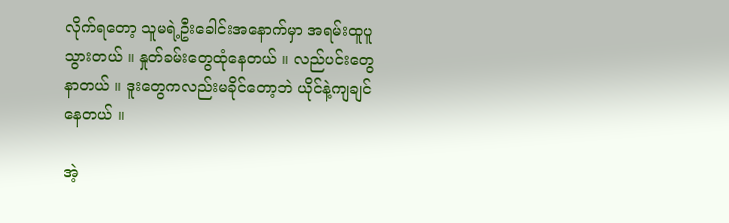လိုက်ရတော့ သူမရဲ့ဦးခေါင်းအနောက်မှာ အရမ်းထူပူသွားတယ် ။ နှုတ်ခမ်းတွေထုံနေတယ် ။ လည်ပင်းတွေနာတယ် ။ ဒူးတွေကလည်းမခိုင်တော့ဘဲ ယိုင်နဲ့ကျချင်နေတယ် ။

အဲ့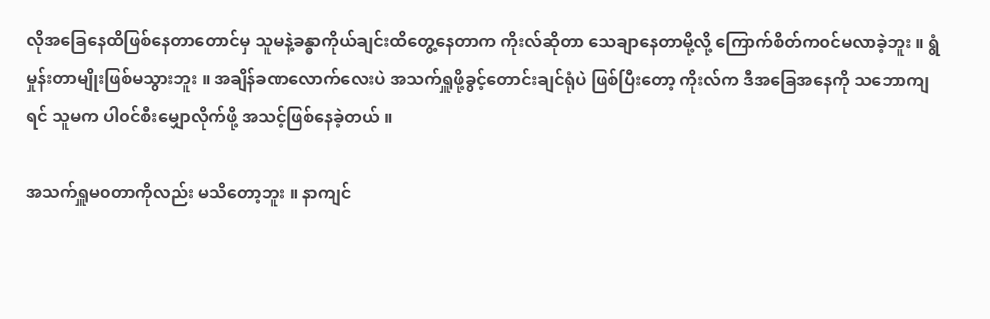လိုအခြေနေထိဖြစ်နေတာတောင်မှ သူမနဲ့ခန္ဓာကိုယ်ချင်းထိတွေ့နေတာက ကိုးလ်ဆိုတာ သေချာနေတာမို့လို့ ကြောက်စိတ်က၀င်မလာခဲ့ဘူး ။ ရွံမှုန်းတာမျိုးဖြစ်မသွားဘူး ။ အချိန်ခဏလောက်လေးပဲ အသက်ရှူဖို့ခွင့်တောင်းချင်ရုံပဲ ဖြစ်ပြီးတော့ ကိုးလ်က ဒီအခြေအနေကို သဘောကျရင် သူမက ပါ၀င်စီးမျှောလိုက်ဖို့ အသင့်ဖြစ်နေခဲ့တယ် ။

အသက်ရှူမ၀တာ‌ကိုလည်း မသိတော့ဘူး ။ နာကျင်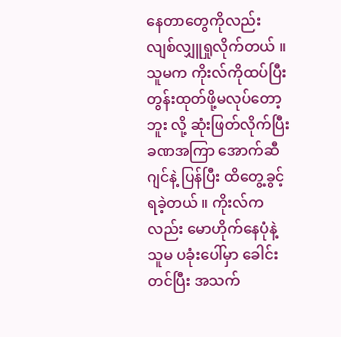နေတာတွေကိုလည်း လျစ်လျှူရှုလိုက်တယ် ။ သူမက ကိုးလ်ကိုထပ်ပြီး တွန်းထုတ်ဖို့မလုပ်တော့ဘူး လို့ ဆုံးဖြတ်လိုက်ပြီး ခဏအကြာ အောက်ဆီဂျင်နဲ့ ပြန်ပြီး ထိတွေ့ခွင့်ရခဲ့တယ် ။ ကိုးလ်ကလည်း မောဟိုက်နေပုံနဲ့ သူမ ပခုံးပေါ်မှာ ‌ခေါင်းတင်ပြီး အသက်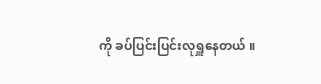ကို ခပ်ပြင်းပြင်းလုရှူနေတယ် ။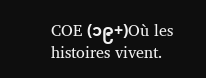COE (၁၉+)Où les histoires vivent.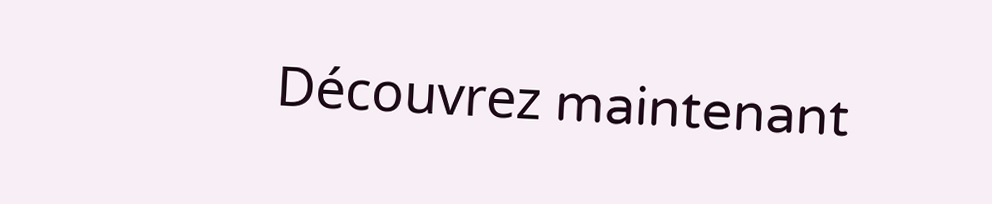Découvrez maintenant